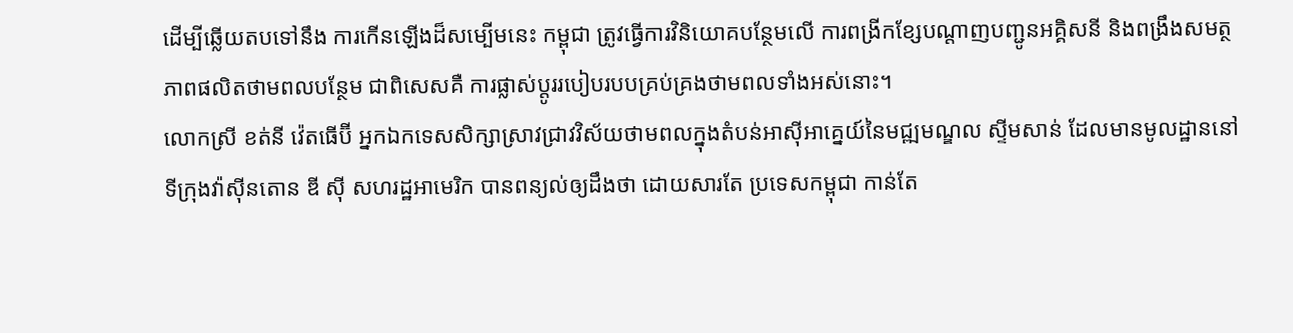ដើម្បីឆ្លើយតបទៅនឹង ការកើនឡើងដ៏សម្បើមនេះ កម្ពុជា ត្រូវធ្វើការវិនិយោគបន្ថែមលើ ការពង្រីកខ្សែបណ្តាញបញ្ជូនអគ្គិសនី និងពង្រឹងសមត្ថភាពផលិតថាមពលបន្ថែម ជាពិសេសគឺ ការផ្លាស់ប្តូររបៀបរបបគ្រប់គ្រងថាមពលទាំងអស់នោះ។
លោកស្រី ខត់នី វ៉េតធើប៊ី អ្នកឯកទេសសិក្សាស្រាវជ្រាវវិស័យថាមពលក្នុងតំបន់អាស៊ីអាគ្នេយ៍នៃមជ្ឍមណ្ឌល ស្ទីមសាន់ ដែលមានមូលដ្ឋាននៅទីក្រុងវ៉ាស៊ីនតោន ឌី ស៊ី សហរដ្ឋអាមេរិក បានពន្យល់ឲ្យដឹងថា ដោយសារតែ ប្រទេសកម្ពុជា កាន់តែ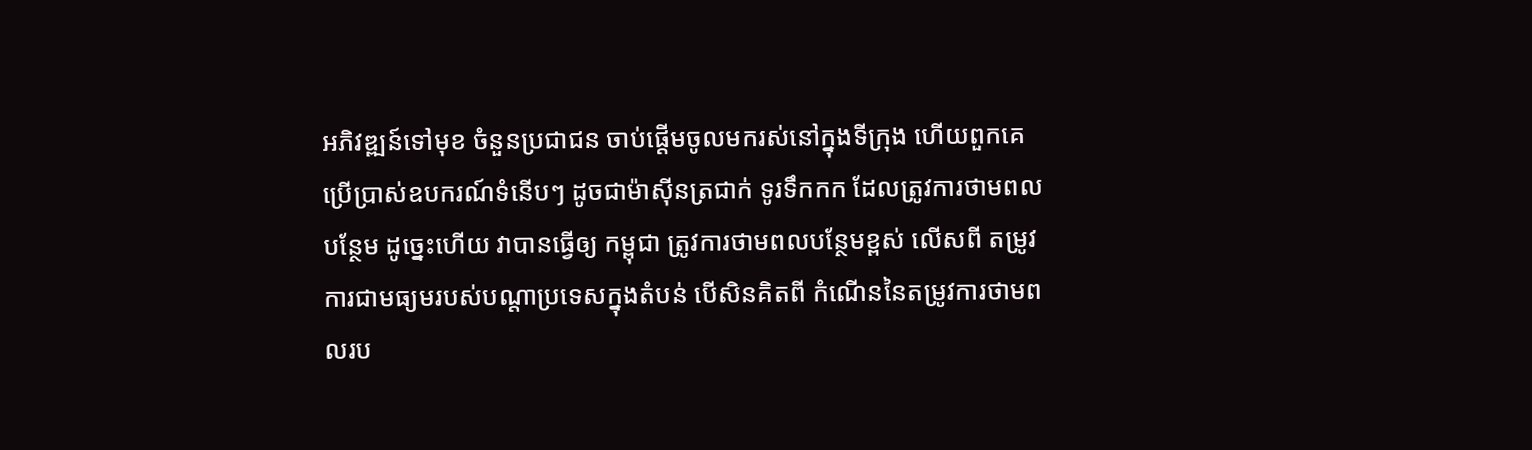អភិវឌ្ឍន៍ទៅមុខ ចំនួនប្រជាជន ចាប់ផ្តើមចូលមករស់នៅក្នុងទីក្រុង ហើយពួកគេប្រើប្រាស់ឧបករណ៍ទំនើបៗ ដូចជាម៉ាស៊ីនត្រជាក់ ទូរទឹកកក ដែលត្រូវការថាមពលបន្ថែម ដូច្នេះហើយ វាបានធ្វើឲ្យ កម្ពុជា ត្រូវការថាមពលបន្ថែមខ្ពស់ លើសពី តម្រូវការជាមធ្យមរបស់បណ្តាប្រទេសក្នុងតំបន់ បើសិនគិតពី កំណើននៃតម្រូវការថាមពលរប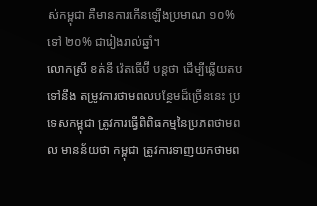ស់កម្ពុជា គឺមានការកើនឡើងប្រមាណ ១០% ទៅ ២០% ជារៀងរាល់ឆ្នាំ។
លោកស្រី ខត់នី វ៉េតធើប៊ី បន្តថា ដើម្បីឆ្លើយតបទៅនឹង តម្រូវការថាមពលបន្ថែមដ៏ច្រើននេះ ប្រទេសកម្ពុជា ត្រូវការធ្វើពិពិធកម្មនៃប្រភពថាមពល មានន័យថា កម្ពុជា ត្រូវការទាញយកថាមព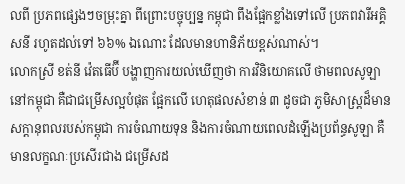លពី ប្រភពផ្សេងៗចម្រុះគ្នា ពីព្រោះបច្ចុប្បន្ន កម្ពុជា ពឹងផ្អែកខ្លាំងទៅលើ ប្រភពវារីអគ្គិសនី រហូតដល់ទៅ ៦៦% ឯណោះ ដែលមានហានិភ័យខ្ពស់ណាស់។
លោកស្រី ខត់នី វ៉េតធើប៊ី បង្ហាញការយល់ឃើញថា ការវិនិយោគលើ ថាមពលសូឡា នៅកម្ពុជា គឺជាជម្រើសល្អបំផុត ផ្អែកលើ ហេតុផលសំខាន់ ៣ ដូចជា ភូមិសាស្រ្តដ៏មានសក្តានុពលរបស់កម្ពុជា ការចំណាយទុន និងការចំណាយពេលដំឡើងប្រព័ន្ធសូឡា គឺមានលក្ខណៈប្រសើរជាង ជម្រើសដ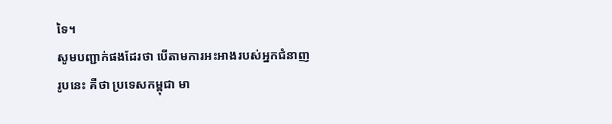ទៃ។
សូមបញ្ជាក់ផងដែរថា បើតាមការអះអាងរបស់អ្នកជំនាញរូបនេះ គឺថា ប្រទេសកម្ពុជា មា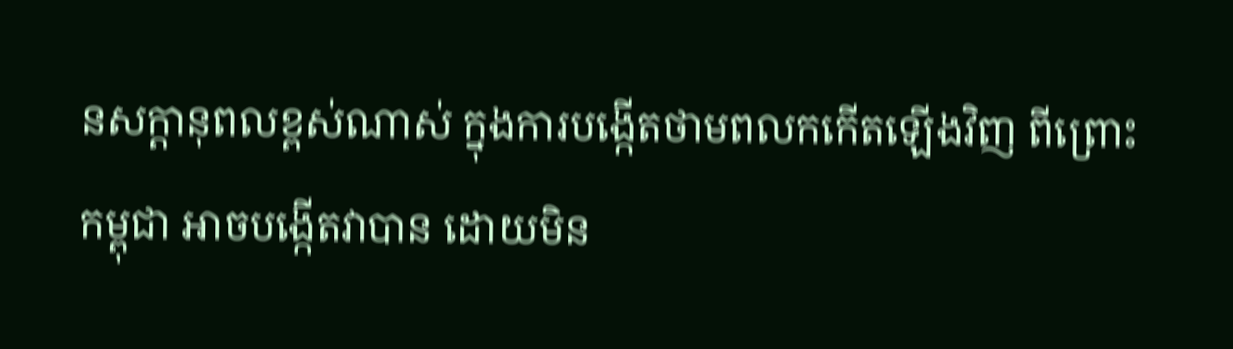នសក្តានុពលខ្ពស់ណាស់ ក្នុងការបង្កើតថាមពលកកើតឡើងវិញ ពីព្រោះ កម្ពុជា អាចបង្កើតវាបាន ដោយមិន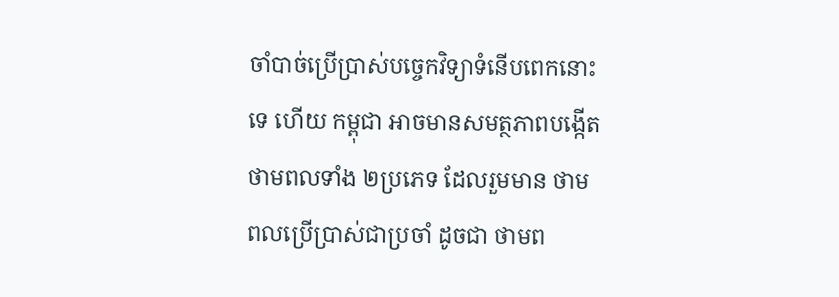ចាំបាច់ប្រើប្រាស់បច្ចេកវិទ្យាទំនើបពេកនោះទេ ហើយ កម្ពុជា អាចមានសមត្ថភាពបង្កើតថាមពលទាំង ២ប្រភេទ ដែលរួមមាន ថាមពលប្រើប្រាស់ជាប្រចាំ ដូចជា ថាមព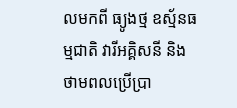លមកពី ធ្យូងថ្ម ឧស្ម័នធម្មជាតិ វារីអគ្គិសនី និងថាមពលប្រើប្រា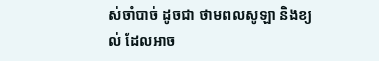ស់ចាំបាច់ ដូចជា ថាមពលសូឡា និងខ្យល់ ដែលអាច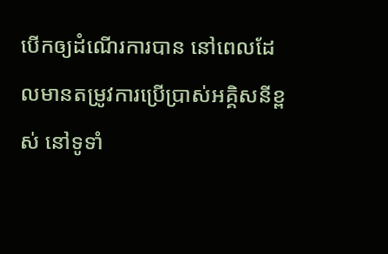បើកឲ្យដំណើរការបាន នៅពេលដែលមានតម្រូវការប្រើប្រាស់អគ្គិសនីខ្ពស់ នៅទូទាំ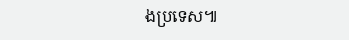ងប្រទេស៕